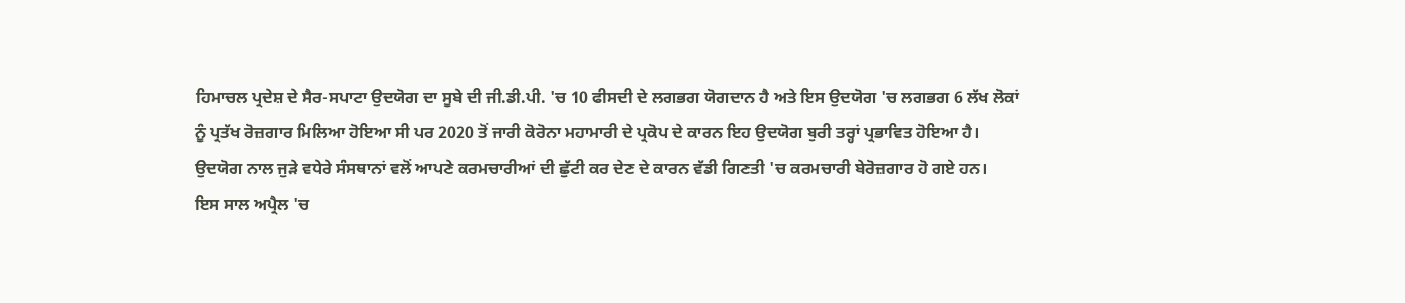ਹਿਮਾਚਲ ਪ੍ਰਦੇਸ਼ ਦੇ ਸੈਰ-ਸਪਾਟਾ ਉਦਯੋਗ ਦਾ ਸੂਬੇ ਦੀ ਜੀ.ਡੀ.ਪੀ. 'ਚ 10 ਫੀਸਦੀ ਦੇ ਲਗਭਗ ਯੋਗਦਾਨ ਹੈ ਅਤੇ ਇਸ ਉਦਯੋਗ 'ਚ ਲਗਭਗ 6 ਲੱਖ ਲੋਕਾਂ ਨੂੰ ਪ੍ਰਤੱਖ ਰੋਜ਼ਗਾਰ ਮਿਲਿਆ ਹੋਇਆ ਸੀ ਪਰ 2020 ਤੋਂ ਜਾਰੀ ਕੋਰੋਨਾ ਮਹਾਮਾਰੀ ਦੇ ਪ੍ਰਕੋਪ ਦੇ ਕਾਰਨ ਇਹ ਉਦਯੋਗ ਬੁਰੀ ਤਰ੍ਹਾਂ ਪ੍ਰਭਾਵਿਤ ਹੋਇਆ ਹੈ।
ਉਦਯੋਗ ਨਾਲ ਜੁੜੇ ਵਧੇਰੇ ਸੰਸਥਾਨਾਂ ਵਲੋਂ ਆਪਣੇ ਕਰਮਚਾਰੀਆਂ ਦੀ ਛੁੱਟੀ ਕਰ ਦੇਣ ਦੇ ਕਾਰਨ ਵੱਡੀ ਗਿਣਤੀ 'ਚ ਕਰਮਚਾਰੀ ਬੇਰੋਜ਼ਗਾਰ ਹੋ ਗਏ ਹਨ।
ਇਸ ਸਾਲ ਅਪ੍ਰੈਲ 'ਚ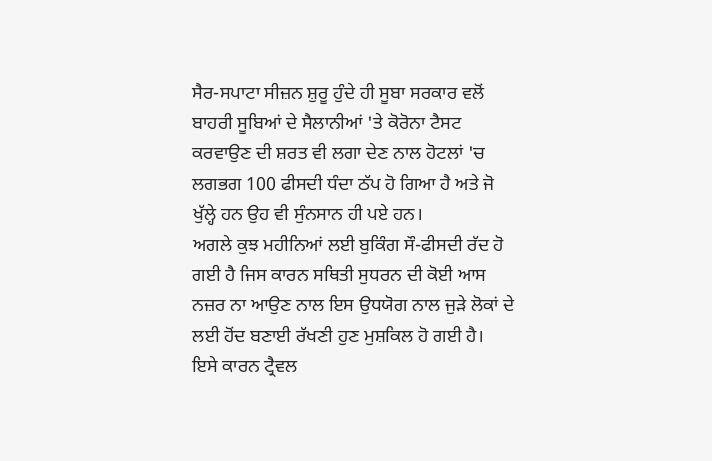ਸੈਰ-ਸਪਾਟਾ ਸੀਜ਼ਨ ਸ਼ੁਰੂ ਹੁੰਦੇ ਹੀ ਸੂਬਾ ਸਰਕਾਰ ਵਲੋਂ ਬਾਹਰੀ ਸੂਬਿਆਂ ਦੇ ਸੈਲਾਨੀਆਂ 'ਤੇ ਕੋਰੋਨਾ ਟੈਸਟ ਕਰਵਾਉਣ ਦੀ ਸ਼ਰਤ ਵੀ ਲਗਾ ਦੇਣ ਨਾਲ ਹੋਟਲਾਂ 'ਚ ਲਗਭਗ 100 ਫੀਸਦੀ ਧੰਦਾ ਠੱਪ ਹੋ ਗਿਆ ਹੈ ਅਤੇ ਜੋ ਖੁੱਲ੍ਹੇ ਹਨ ਉਹ ਵੀ ਸੁੰਨਸਾਨ ਹੀ ਪਏ ਹਨ।
ਅਗਲੇ ਕੁਝ ਮਹੀਨਿਆਂ ਲਈ ਬੁਕਿੰਗ ਸੌ-ਫੀਸਦੀ ਰੱਦ ਹੋ ਗਈ ਹੈ ਜਿਸ ਕਾਰਨ ਸਥਿਤੀ ਸੁਧਰਨ ਦੀ ਕੋਈ ਆਸ ਨਜ਼ਰ ਨਾ ਆਉਣ ਨਾਲ ਇਸ ਉਧਯੋਗ ਨਾਲ ਜੁੜੇ ਲੋਕਾਂ ਦੇ ਲਈ ਹੋਂਦ ਬਣਾਈ ਰੱਖਣੀ ਹੁਣ ਮੁਸ਼ਕਿਲ ਹੋ ਗਈ ਹੈ।
ਇਸੇ ਕਾਰਨ ਟ੍ਰੈਵਲ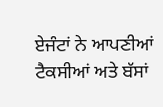ਏਜੰਟਾਂ ਨੇ ਆਪਣੀਆਂ ਟੈਕਸੀਆਂ ਅਤੇ ਬੱਸਾਂ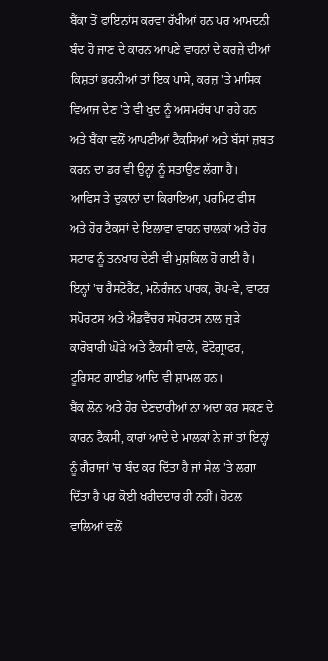ਬੈਂਕਾ ਤੋਂ ਫਾਇਨਾਂਸ ਕਰਵਾ ਰੱਖੀਆਂ ਹਨ ਪਰ ਆਮਦਨੀ ਬੰਦ ਹੋ ਜਾਣ ਦੇ ਕਾਰਨ ਆਪਣੇ ਵਾਹਨਾਂ ਦੇ ਕਰਜ਼ੇ ਦੀਆਂ ਕਿਸ਼ਤਾਂ ਭਰਨੀਆਂ ਤਾਂ ਇਕ ਪਾਸੇ, ਕਰਜ਼ 'ਤੇ ਮਾਸਿਕ ਵਿਆਜ ਦੇਣ 'ਤੇ ਵੀ ਖੁਦ ਨੂੰ ਅਸਮਰੱਥ ਪਾ ਰਹੇ ਹਨ ਅਤੇ ਬੈਂਕਾ ਵਲੋਂ ਆਪਣੀਆਂ ਟੈਕਸਿਆਂ ਅਤੇ ਬੱਸਾਂ ਜ਼ਬਤ ਕਰਨ ਦਾ ਡਰ ਵੀ ਉਨ੍ਹਾਂ ਨੂੰ ਸਤਾਉਣ ਲੱਗਾ ਹੈ।
ਆਫਿਸ ਤੇ ਦੁਕਾਨਾਂ ਦਾ ਕਿਰਾਇਆ, ਪਰਮਿਟ ਫੀਸ ਅਤੇ ਹੋਰ ਟੈਕਸਾਂ ਦੇ ਇਲਾਵਾ ਵਾਹਨ ਚਾਲਕਾਂ ਅਤੇ ਹੋਰ ਸਟਾਫ ਨੂੰ ਤਨਖਾਹ ਦੇਣੀ ਵੀ ਮੁਸ਼ਕਿਲ ਹੋ ਗਈ ਹੈ। ਇਨ੍ਹਾਂ 'ਚ ਰੈਸਟੋਰੈਂਟ, ਮਨੋਰੰਜਨ ਪਾਰਕ, ਰੋਪ-ਵੇ, ਵਾਟਰ ਸਪੋਰਟਸ ਅਤੇ ਐਡਵੈਂਚਰ ਸਪੋਰਟਸ ਨਾਲ ਜੁੜੇ ਕਾਰੋਬਾਰੀ ਘੋੜੇ ਅਤੇ ਟੈਕਸੀ ਵਾਲੇ, ਫੋਟੋਗ੍ਰਾਫਰ, ਟੂਰਿਸਟ ਗਾਈਡ ਆਦਿ ਵੀ ਸ਼ਾਮਲ ਹਨ।
ਬੈਂਕ ਲੋਨ ਅਤੇ ਹੋਰ ਦੇਣਦਾਰੀਆਂ ਨਾ ਅਦਾ ਕਰ ਸਕਣ ਦੇ ਕਾਰਨ ਟੈਕਸੀ, ਕਾਰਾਂ ਆਦੇ ਦੇ ਮਾਲਕਾਂ ਨੇ ਜਾਂ ਤਾਂ ਇਨ੍ਹਾਂ ਨੂੰ ਗੈਰਾਜਾਂ 'ਚ ਬੰਦ ਕਰ ਦਿੱਤਾ ਹੈ ਜਾਂ ਸੇਲ 'ਤੇ ਲਗਾ ਦਿੱਤਾ ਹੈ ਪਰ ਕੋਈ ਖਰੀਦਦਾਰ ਹੀ ਨਹੀਂ। ਹੋਟਲ ਵਾਲਿਆਂ ਵਲੋਂ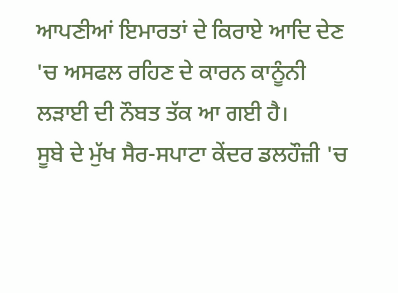ਆਪਣੀਆਂ ਇਮਾਰਤਾਂ ਦੇ ਕਿਰਾਏ ਆਦਿ ਦੇਣ 'ਚ ਅਸਫਲ ਰਹਿਣ ਦੇ ਕਾਰਨ ਕਾਨੂੰਨੀ ਲੜਾਈ ਦੀ ਨੌਬਤ ਤੱਕ ਆ ਗਈ ਹੈ।
ਸੂਬੇ ਦੇ ਮੁੱਖ ਸੈਰ-ਸਪਾਟਾ ਕੇਂਦਰ ਡਲਹੌਜ਼ੀ 'ਚ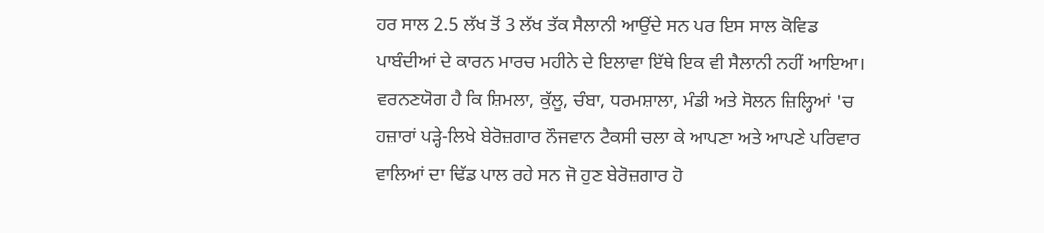ਹਰ ਸਾਲ 2.5 ਲੱਖ ਤੋਂ 3 ਲੱਖ ਤੱਕ ਸੈਲਾਨੀ ਆਉਂਦੇ ਸਨ ਪਰ ਇਸ ਸਾਲ ਕੋਵਿਡ ਪਾਬੰਦੀਆਂ ਦੇ ਕਾਰਨ ਮਾਰਚ ਮਹੀਨੇ ਦੇ ਇਲਾਵਾ ਇੱਥੇ ਇਕ ਵੀ ਸੈਲਾਨੀ ਨਹੀਂ ਆਇਆ।
ਵਰਨਣਯੋਗ ਹੈ ਕਿ ਸ਼ਿਮਲਾ, ਕੁੱਲੂ, ਚੰਬਾ, ਧਰਮਸ਼ਾਲਾ, ਮੰਡੀ ਅਤੇ ਸੋਲਨ ਜ਼ਿਲ੍ਹਿਆਂ 'ਚ ਹਜ਼ਾਰਾਂ ਪੜ੍ਹੇ-ਲਿਖੇ ਬੇਰੋਜ਼ਗਾਰ ਨੌਜਵਾਨ ਟੈਕਸੀ ਚਲਾ ਕੇ ਆਪਣਾ ਅਤੇ ਆਪਣੇ ਪਰਿਵਾਰ ਵਾਲਿਆਂ ਦਾ ਢਿੱਡ ਪਾਲ ਰਹੇ ਸਨ ਜੋ ਹੁਣ ਬੇਰੋਜ਼ਗਾਰ ਹੋ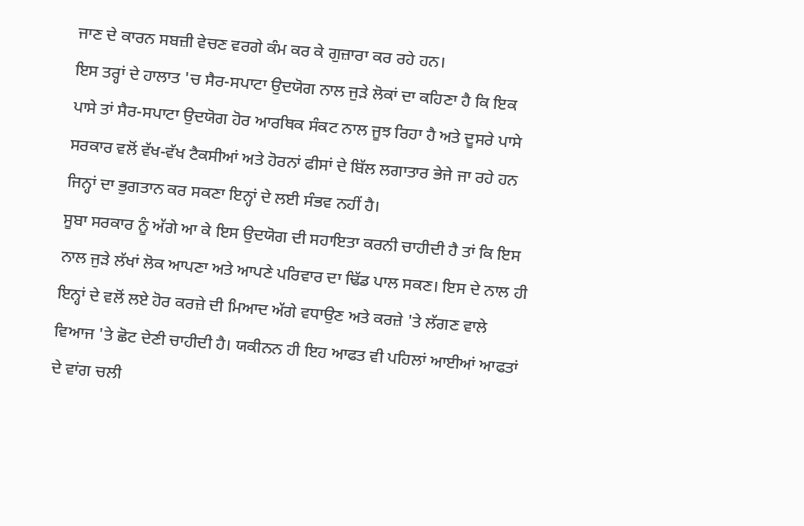ਜਾਣ ਦੇ ਕਾਰਨ ਸਬਜ਼ੀ ਵੇਚਣ ਵਰਗੇ ਕੰਮ ਕਰ ਕੇ ਗੁਜ਼ਾਰਾ ਕਰ ਰਹੇ ਹਨ।
ਇਸ ਤਰ੍ਹਾਂ ਦੇ ਹਾਲਾਤ 'ਚ ਸੈਰ-ਸਪਾਟਾ ਉਦਯੋਗ ਨਾਲ ਜੁੜੇ ਲੋਕਾਂ ਦਾ ਕਹਿਣਾ ਹੈ ਕਿ ਇਕ ਪਾਸੇ ਤਾਂ ਸੈਰ-ਸਪਾਟਾ ਉਦਯੋਗ ਹੋਰ ਆਰਥਿਕ ਸੰਕਟ ਨਾਲ ਜੂਝ ਰਿਹਾ ਹੈ ਅਤੇ ਦੂਸਰੇ ਪਾਸੇ ਸਰਕਾਰ ਵਲੋਂ ਵੱਖ-ਵੱਖ ਟੈਕਸੀਆਂ ਅਤੇ ਹੋਰਨਾਂ ਫੀਸਾਂ ਦੇ ਬਿੱਲ ਲਗਾਤਾਰ ਭੇਜੇ ਜਾ ਰਹੇ ਹਨ ਜਿਨ੍ਹਾਂ ਦਾ ਭੁਗਤਾਨ ਕਰ ਸਕਣਾ ਇਨ੍ਹਾਂ ਦੇ ਲਈ ਸੰਭਵ ਨਹੀਂ ਹੈ।
ਸੂਬਾ ਸਰਕਾਰ ਨੂੰ ਅੱਗੇ ਆ ਕੇ ਇਸ ਉਦਯੋਗ ਦੀ ਸਹਾਇਤਾ ਕਰਨੀ ਚਾਹੀਦੀ ਹੈ ਤਾਂ ਕਿ ਇਸ ਨਾਲ ਜੁੜੇ ਲੱਖਾਂ ਲੋਕ ਆਪਣਾ ਅਤੇ ਆਪਣੇ ਪਰਿਵਾਰ ਦਾ ਢਿੱਡ ਪਾਲ ਸਕਣ। ਇਸ ਦੇ ਨਾਲ ਹੀ ਇਨ੍ਹਾਂ ਦੇ ਵਲੋਂ ਲਏ ਹੋਰ ਕਰਜ਼ੇ ਦੀ ਮਿਆਦ ਅੱਗੇ ਵਧਾਉਣ ਅਤੇ ਕਰਜ਼ੇ 'ਤੇ ਲੱਗਣ ਵਾਲੇ ਵਿਆਜ 'ਤੇ ਛੋਟ ਦੇਣੀ ਚਾਹੀਦੀ ਹੈ। ਯਕੀਨਨ ਹੀ ਇਹ ਆਫਤ ਵੀ ਪਹਿਲਾਂ ਆਈਆਂ ਆਫਤਾਂ ਦੇ ਵਾਂਗ ਚਲੀ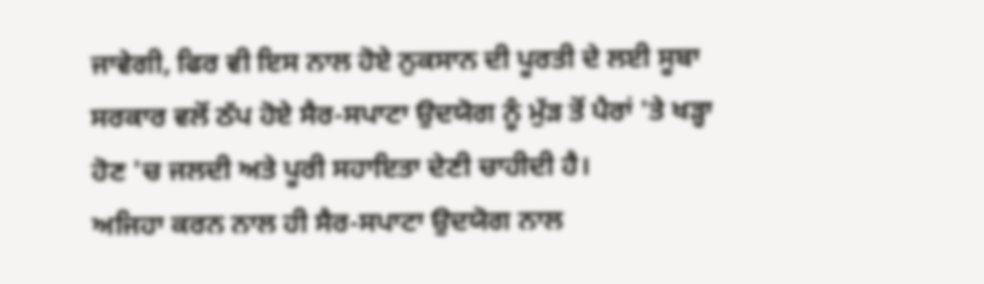ਜਾਵੇਗੀ, ਫਿਰ ਵੀ ਇਸ ਨਾਲ ਹੋਏ ਨੁਕਸਾਨ ਦੀ ਪੂਰਤੀ ਦੇ ਲਈ ਸੂਬਾ ਸਰਕਾਰ ਵਲੋਂ ਠੱਪ ਹੋਏ ਸੈਰ-ਸਪਾਟਾ ਉਦਯੋਗ ਨੂੰ ਮੁੱੜ ਤੋਂ ਪੈਰਾਂ 'ਤੇ ਖੜ੍ਹਾ ਹੋਣ 'ਚ ਜਲਦੀ ਅਤੇ ਪੂਰੀ ਸਹਾਇਤਾ ਦੇਣੀ ਚਾਹੀਦੀ ਹੈ।
ਅਜਿਹਾ ਕਰਨ ਨਾਲ ਹੀ ਸੈਰ-ਸਪਾਟਾ ਉਦਯੋਗ ਨਾਲ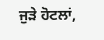ਜੁੜੇ ਹੋਟਲਾਂ,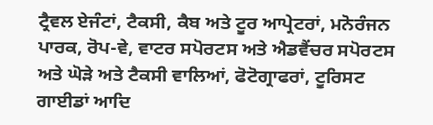ਟ੍ਰੈਵਲ ਏਜੰਟਾਂ, ਟੈਕਸੀ, ਕੈਬ ਅਤੇ ਟੂਰ ਆਪ੍ਰੇਟਰਾਂ, ਮਨੋਰੰਜਨ ਪਾਰਕ, ਰੋਪ-ਵੇ, ਵਾਟਰ ਸਪੋਰਟਸ ਅਤੇ ਐਡਵੈਂਚਰ ਸਪੋਰਟਸ ਅਤੇ ਘੋੜੇ ਅਤੇ ਟੈਕਸੀ ਵਾਲਿਆਂ, ਫੋਟੋਗ੍ਰਾਫਰਾਂ, ਟੂਰਿਸਟ ਗਾਈਡਾਂ ਆਦਿ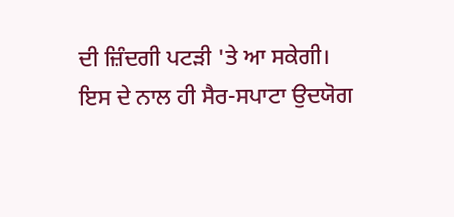ਦੀ ਜ਼ਿੰਦਗੀ ਪਟੜੀ 'ਤੇ ਆ ਸਕੇਗੀ।
ਇਸ ਦੇ ਨਾਲ ਹੀ ਸੈਰ-ਸਪਾਟਾ ਉਦਯੋਗ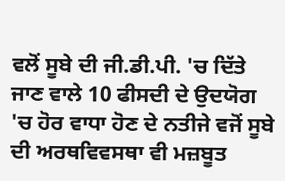ਵਲੋਂ ਸੂਬੇ ਦੀ ਜੀ.ਡੀ.ਪੀ. 'ਚ ਦਿੱਤੇ ਜਾਣ ਵਾਲੇ 10 ਫੀਸਦੀ ਦੇ ਉਦਯੋਗ 'ਚ ਹੋਰ ਵਾਧਾ ਹੋਣ ਦੇ ਨਤੀਜੇ ਵਜੋਂ ਸੂਬੇ ਦੀ ਅਰਥਵਿਵਸਥਾ ਵੀ ਮਜ਼ਬੂਤ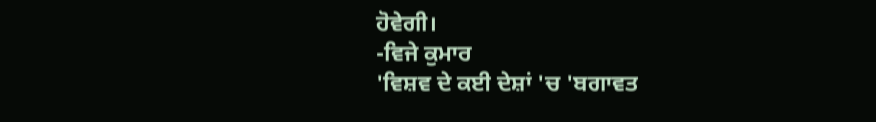ਹੋਵੇਗੀ।
-ਵਿਜੇ ਕੁਮਾਰ
'ਵਿਸ਼ਵ ਦੇ ਕਈ ਦੇਸ਼ਾਂ 'ਚ 'ਬਗਾਵਤ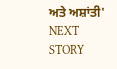ਅਤੇ ਅਸ਼ਾਂਤੀ'
NEXT STORY